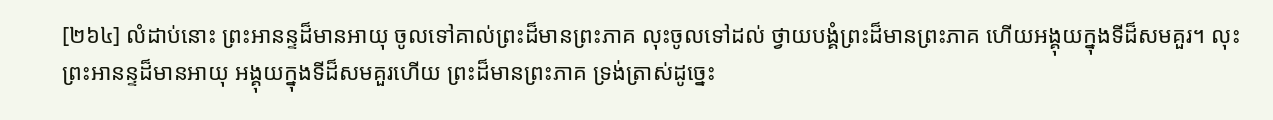[២៦៤] លំដាប់នោះ ព្រះអានន្ទដ៏មានអាយុ ចូលទៅគាល់ព្រះដ៏មានព្រះភាគ លុះចូលទៅដល់ ថ្វាយបង្គំព្រះដ៏មានព្រះភាគ ហើយអង្គុយក្នុងទីដ៏សមគួរ។ លុះព្រះអានន្ទដ៏មានអាយុ អង្គុយក្នុងទីដ៏សមគួរហើយ ព្រះដ៏មានព្រះភាគ ទ្រង់ត្រាស់ដូច្នេះ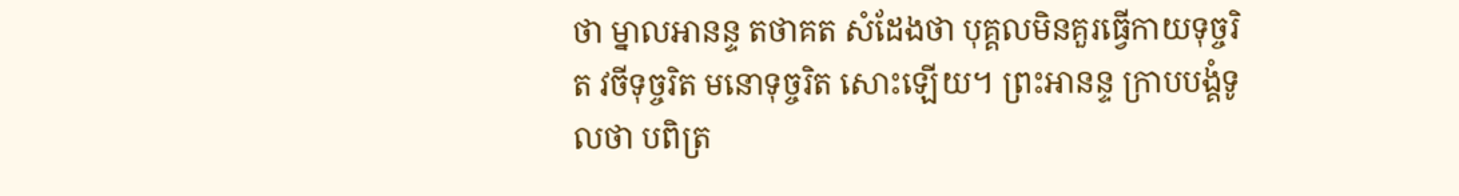ថា ម្នាលអានន្ទ តថាគត សំដែងថា បុគ្គលមិនគួរធ្វើកាយទុច្ចរិត វចីទុច្ចរិត មនោទុច្ចរិត សោះឡើយ។ ព្រះអានន្ទ ក្រាបបង្គំទូលថា បពិត្រ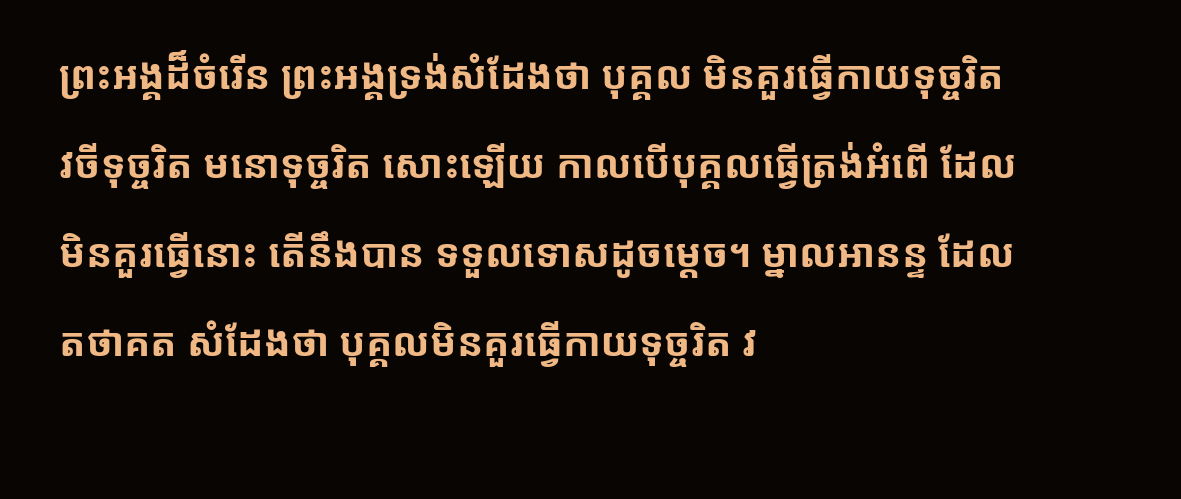ព្រះអង្គដ៏ចំរើន ព្រះអង្គទ្រង់សំដែងថា បុគ្គល មិនគួរធ្វើកាយទុច្ចរិត វចីទុច្ចរិត មនោទុច្ចរិត សោះឡើយ កាលបើបុគ្គលធ្វើត្រង់អំពើ ដែលមិនគួរធ្វើនោះ តើនឹងបាន ទទួលទោសដូចម្តេច។ ម្នាលអានន្ទ ដែលតថាគត សំដែងថា បុគ្គលមិនគួរធ្វើកាយទុច្ចរិត វ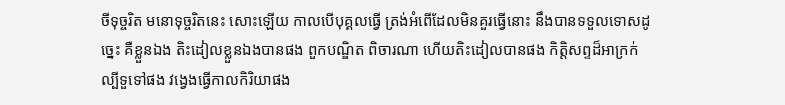ចីទុច្ចរិត មនោទុច្ចរិតនេះ សោះឡើយ កាលបើបុគ្គលធ្វើ ត្រង់អំពើដែលមិនគួរធ្វើនោះ នឹងបានទទួលទោសដូច្នេះ គឺខ្លួនឯង តិះដៀលខ្លួនឯងបានផង ពួកបណ្ឌិត ពិចារណា ហើយតិះដៀលបានផង កិតិ្តសព្ទដ៏អាក្រក់ ល្បីទួទៅផង វង្វេងធ្វើកាលកិរិយាផង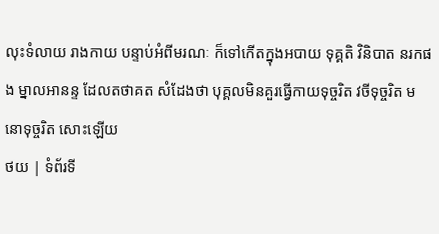លុះទំលាយ រាងកាយ បន្ទាប់អំពីមរណៈ ក៏ទៅកើតក្នុងអបាយ ទុគ្គតិ វិនិបាត នរកផង ម្នាលអានន្ទ ដែលតថាគត សំដែងថា បុគ្គលមិនគួរធ្វើកាយទុច្ចរិត វចីទុច្ចរិត មនោទុច្ចរិត សោះឡើយ
ថយ | ទំព័រទី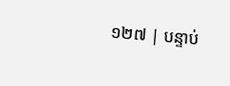១២៧ | បន្ទាប់